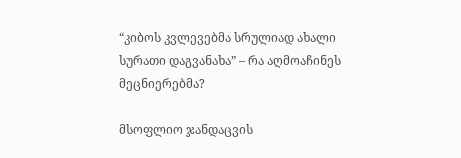“კიბოს კვლევებმა სრულიად ახალი სურათი დაგვანახა” – რა აღმოაჩინეს მეცნიერებმა?

მსოფლიო ჯანდაცვის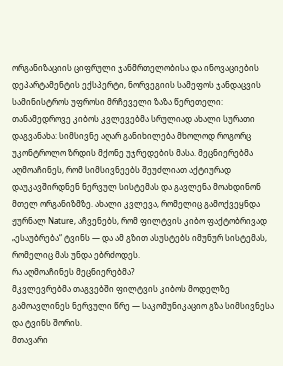ორგანიზაციის ციფრული ჯანმრთელობისა და ინოვაციების დეპარტამენტის ექსპერტი, ნორვეგიის სამეფოს ჯანდაცვის სამინისტროს უფროსი მრჩეველი ზაზა წერეთელი:
თანამედროვე კიბოს კვლევებმა სრულიად ახალი სურათი დაგვანახა: სიმსივნე აღარ განიხილება მხოლოდ როგორც უკონტროლო ზრდის მქონე უჯრედების მასა. მეცნიერებმა აღმოაჩინეს, რომ სიმსივნეებს შეუძლიათ აქტიურად დაუკავშირდნენ ნერვულ სისტემას და გავლენა მოახდინონ მთელ ორგანიზმზე. ახალი კვლევა, რომელიც გამოქვეყნდა ჟურნალ Nature, აჩვენებს, რომ ფილტვის კიბო ფაქტობრივად „ესაუბრება“ ტვინს — და ამ გზით ასუსტებს იმუნურ სისტემას, რომელიც მას უნდა ებრძოდეს.
რა აღმოაჩინეს მეცნიერებმა?
მკვლევრებმა თაგვებში ფილტვის კიბოს მოდელზე გამოავლინეს ნერვული წრე — საკომუნიკაციო გზა სიმსივნესა და ტვინს შორის.
მთავარი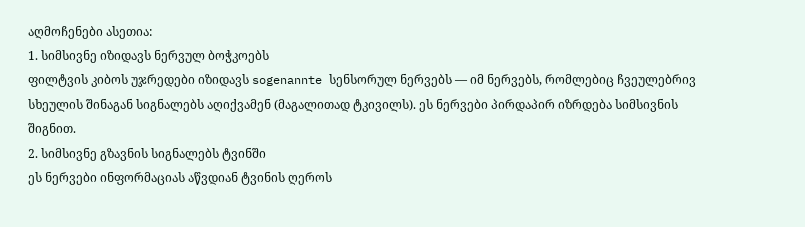აღმოჩენები ასეთია:
1. სიმსივნე იზიდავს ნერვულ ბოჭკოებს
ფილტვის კიბოს უჯრედები იზიდავს sogenannte სენსორულ ნერვებს — იმ ნერვებს, რომლებიც ჩვეულებრივ სხეულის შინაგან სიგნალებს აღიქვამენ (მაგალითად ტკივილს). ეს ნერვები პირდაპირ იზრდება სიმსივნის შიგნით.
2. სიმსივნე გზავნის სიგნალებს ტვინში
ეს ნერვები ინფორმაციას აწვდიან ტვინის ღეროს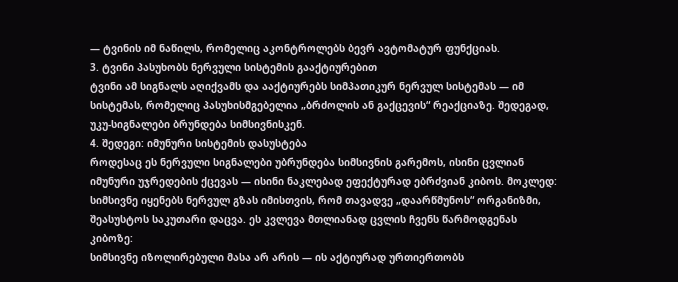— ტვინის იმ ნაწილს, რომელიც აკონტროლებს ბევრ ავტომატურ ფუნქციას.
3. ტვინი პასუხობს ნერვული სისტემის გააქტიურებით
ტვინი ამ სიგნალს აღიქვამს და ააქტიურებს სიმპათიკურ ნერვულ სისტემას — იმ სისტემას, რომელიც პასუხისმგებელია „ბრძოლის ან გაქცევის“ რეაქციაზე. შედეგად, უკუ-სიგნალები ბრუნდება სიმსივნისკენ.
4. შედეგი: იმუნური სისტემის დასუსტება
როდესაც ეს ნერვული სიგნალები უბრუნდება სიმსივნის გარემოს, ისინი ცვლიან იმუნური უჯრედების ქცევას — ისინი ნაკლებად ეფექტურად ებრძვიან კიბოს. მოკლედ: სიმსივნე იყენებს ნერვულ გზას იმისთვის, რომ თავადვე „დაარწმუნოს“ ორგანიზმი, შეასუსტოს საკუთარი დაცვა. ეს კვლევა მთლიანად ცვლის ჩვენს წარმოდგენას კიბოზე:
სიმსივნე იზოლირებული მასა არ არის — ის აქტიურად ურთიერთობს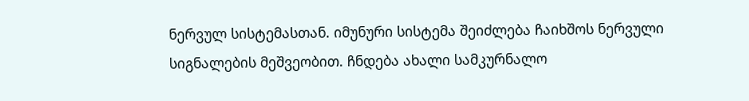ნერვულ სისტემასთან. იმუნური სისტემა შეიძლება ჩაიხშოს ნერვული სიგნალების მეშვეობით. ჩნდება ახალი სამკურნალო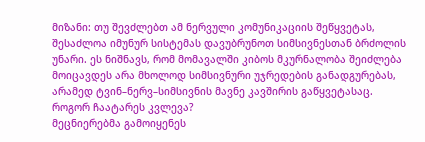მიზანი: თუ შევძლებთ ამ ნერვული კომუნიკაციის შეწყვეტას, შესაძლოა იმუნურ სისტემას დავუბრუნოთ სიმსივნესთან ბრძოლის უნარი. ეს ნიშნავს, რომ მომავალში კიბოს მკურნალობა შეიძლება მოიცავდეს არა მხოლოდ სიმსივნური უჯრედების განადგურებას, არამედ ტვინ–ნერვ–სიმსივნის მავნე კავშირის გაწყვეტასაც.
როგორ ჩაატარეს კვლევა?
მეცნიერებმა გამოიყენეს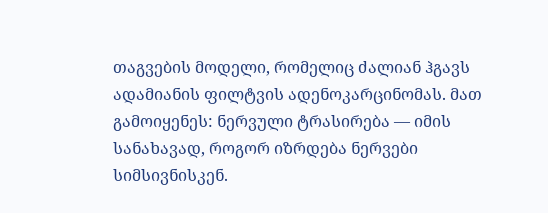თაგვების მოდელი, რომელიც ძალიან ჰგავს ადამიანის ფილტვის ადენოკარცინომას. მათ გამოიყენეს: ნერვული ტრასირება — იმის სანახავად, როგორ იზრდება ნერვები სიმსივნისკენ.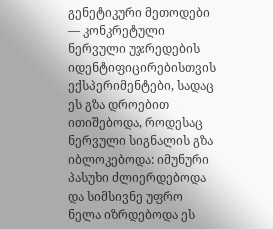გენეტიკური მეთოდები — კონკრეტული ნერვული უჯრედების იდენტიფიცირებისთვის ექსპერიმენტები, სადაც ეს გზა დროებით ითიშებოდა, როდესაც ნერვული სიგნალის გზა იბლოკებოდა: იმუნური პასუხი ძლიერდებოდა და სიმსივნე უფრო ნელა იზრდებოდა ეს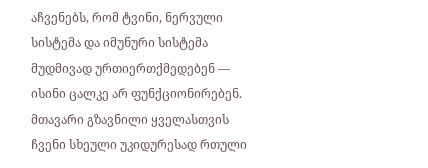აჩვენებს, რომ ტვინი, ნერვული სისტემა და იმუნური სისტემა მუდმივად ურთიერთქმედებენ — ისინი ცალკე არ ფუნქციონირებენ.
მთავარი გზავნილი ყველასთვის
ჩვენი სხეული უკიდურესად რთული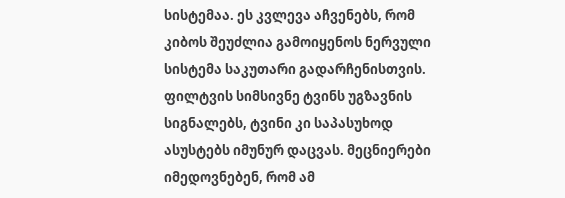სისტემაა. ეს კვლევა აჩვენებს, რომ კიბოს შეუძლია გამოიყენოს ნერვული სისტემა საკუთარი გადარჩენისთვის. ფილტვის სიმსივნე ტვინს უგზავნის სიგნალებს, ტვინი კი საპასუხოდ ასუსტებს იმუნურ დაცვას. მეცნიერები იმედოვნებენ, რომ ამ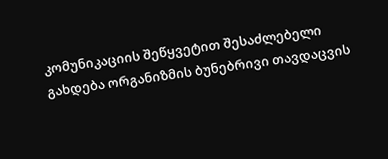კომუნიკაციის შეწყვეტით შესაძლებელი გახდება ორგანიზმის ბუნებრივი თავდაცვის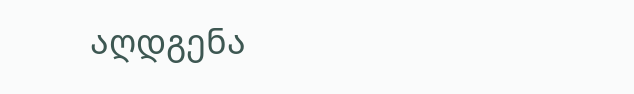აღდგენა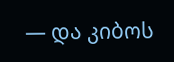— და კიბოს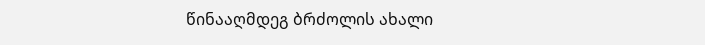წინააღმდეგ ბრძოლის ახალი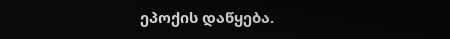ეპოქის დაწყება.